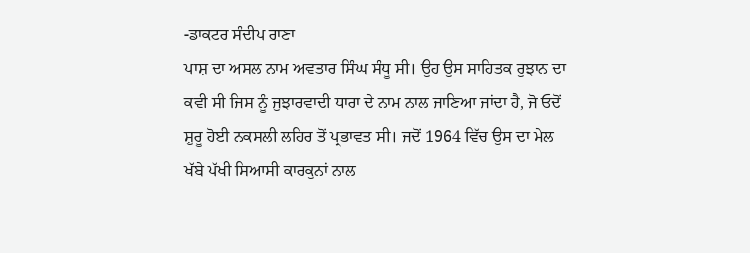-ਡਾਕਟਰ ਸੰਦੀਪ ਰਾਣਾ
ਪਾਸ਼ ਦਾ ਅਸਲ ਨਾਮ ਅਵਤਾਰ ਸਿੰਘ ਸੰਧੂ ਸੀ। ਉਹ ਉਸ ਸਾਹਿਤਕ ਰੁਝਾਨ ਦਾ ਕਵੀ ਸੀ ਜਿਸ ਨੂੰ ਜੁਝਾਰਵਾਦੀ ਧਾਰਾ ਦੇ ਨਾਮ ਨਾਲ ਜਾਣਿਆ ਜਾਂਦਾ ਹੈ, ਜੋ ਓਦੋਂ ਸ਼ੁਰੂ ਹੋਈ ਨਕਸਲੀ ਲਹਿਰ ਤੋਂ ਪ੍ਰਭਾਵਤ ਸੀ। ਜਦੋਂ 1964 ਵਿੱਚ ਉਸ ਦਾ ਮੇਲ ਖੱਬੇ ਪੱਖੀ ਸਿਆਸੀ ਕਾਰਕੁਨਾਂ ਨਾਲ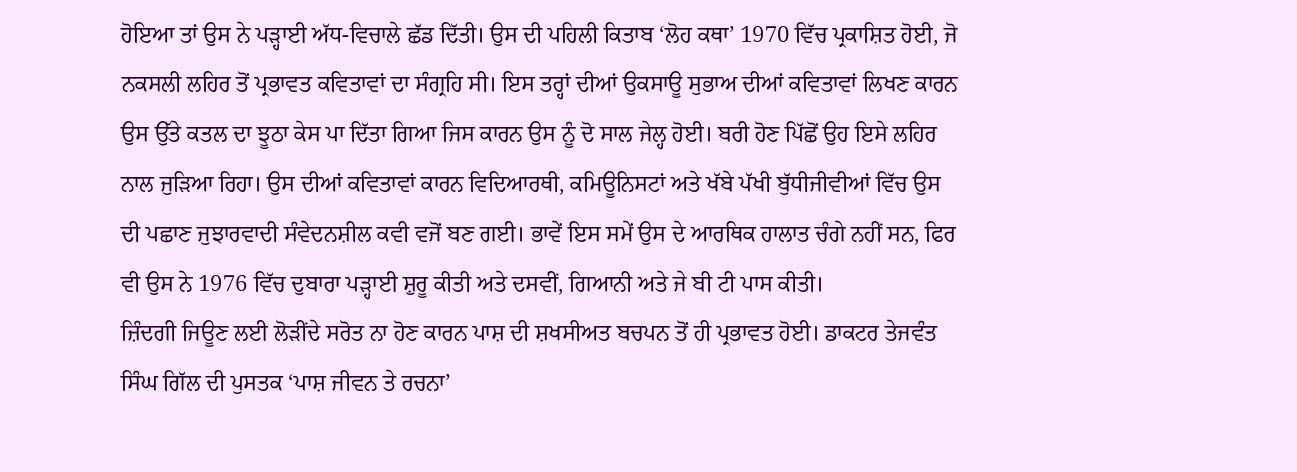ਹੋਇਆ ਤਾਂ ਉਸ ਨੇ ਪੜ੍ਹਾਈ ਅੱਧ-ਵਿਚਾਲੇ ਛੱਡ ਦਿੱਤੀ। ਉਸ ਦੀ ਪਹਿਲੀ ਕਿਤਾਬ ‘ਲੋਹ ਕਥਾ’ 1970 ਵਿੱਚ ਪ੍ਰਕਾਸ਼ਿਤ ਹੋਈ, ਜੋ ਨਕਸਲੀ ਲਹਿਰ ਤੋਂ ਪ੍ਰਭਾਵਤ ਕਵਿਤਾਵਾਂ ਦਾ ਸੰਗ੍ਰਹਿ ਸੀ। ਇਸ ਤਰ੍ਹਾਂ ਦੀਆਂ ਉਕਸਾਊ ਸੁਭਾਅ ਦੀਆਂ ਕਵਿਤਾਵਾਂ ਲਿਖਣ ਕਾਰਨ ਉਸ ਉੱਤੇ ਕਤਲ ਦਾ ਝੂਠਾ ਕੇਸ ਪਾ ਦਿੱਤਾ ਗਿਆ ਜਿਸ ਕਾਰਨ ਉਸ ਨੂੰ ਦੋ ਸਾਲ ਜੇਲ੍ਹ ਹੋਈ। ਬਰੀ ਹੋਣ ਪਿੱਛੋਂ ਉਹ ਇਸੇ ਲਹਿਰ ਨਾਲ ਜੁੜਿਆ ਰਿਹਾ। ਉਸ ਦੀਆਂ ਕਵਿਤਾਵਾਂ ਕਾਰਨ ਵਿਦਿਆਰਥੀ, ਕਮਿਊਨਿਸਟਾਂ ਅਤੇ ਖੱਬੇ ਪੱਖੀ ਬੁੱਧੀਜੀਵੀਆਂ ਵਿੱਚ ਉਸ ਦੀ ਪਛਾਣ ਜੁਝਾਰਵਾਦੀ ਸੰਵੇਦਨਸ਼ੀਲ ਕਵੀ ਵਜੋਂ ਬਣ ਗਈ। ਭਾਵੇਂ ਇਸ ਸਮੇਂ ਉਸ ਦੇ ਆਰਥਿਕ ਹਾਲਾਤ ਚੰਗੇ ਨਹੀਂ ਸਨ, ਫਿਰ ਵੀ ਉਸ ਨੇ 1976 ਵਿੱਚ ਦੁਬਾਰਾ ਪੜ੍ਹਾਈ ਸ਼ੁਰੂ ਕੀਤੀ ਅਤੇ ਦਸਵੀਂ, ਗਿਆਨੀ ਅਤੇ ਜੇ ਬੀ ਟੀ ਪਾਸ ਕੀਤੀ।
ਜ਼ਿੰਦਗੀ ਜਿਊਣ ਲਈ ਲੋੜੀਂਦੇ ਸਰੋਤ ਨਾ ਹੋਣ ਕਾਰਨ ਪਾਸ਼ ਦੀ ਸ਼ਖਸੀਅਤ ਬਚਪਨ ਤੋਂ ਹੀ ਪ੍ਰਭਾਵਤ ਹੋਈ। ਡਾਕਟਰ ਤੇਜਵੰਤ ਸਿੰਘ ਗਿੱਲ ਦੀ ਪੁਸਤਕ ‘ਪਾਸ਼ ਜੀਵਨ ਤੇ ਰਚਨਾ’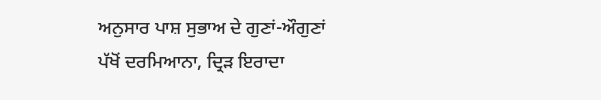ਅਨੁਸਾਰ ਪਾਸ਼ ਸੁਭਾਅ ਦੇ ਗੁਣਾਂ-ਔਗੁਣਾਂ ਪੱਖੋਂ ਦਰਮਿਆਨਾ, ਦ੍ਰਿੜ ਇਰਾਦਾ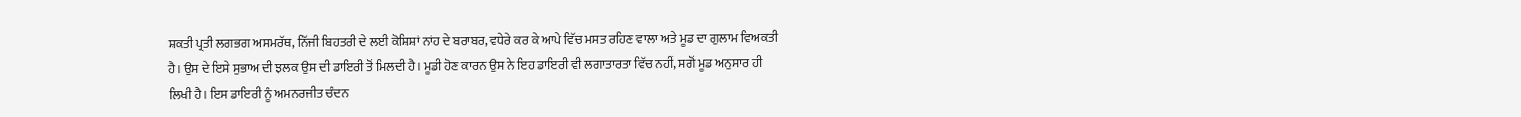ਸ਼ਕਤੀ ਪ੍ਰਤੀ ਲਗਭਗ ਅਸਮਰੱਥ, ਨਿੱਜੀ ਬਿਹਤਰੀ ਦੇ ਲਈ ਕੋਸ਼ਿਸ਼ਾਂ ਨਾਂਹ ਦੇ ਬਰਾਬਰ, ਵਧੇਰੇ ਕਰ ਕੇ ਆਪੇ ਵਿੱਚ ਮਸਤ ਰਹਿਣ ਵਾਲਾ ਅਤੇ ਮੂਡ ਦਾ ਗੁਲਾਮ ਵਿਅਕਤੀ ਹੈ। ਉਸ ਦੇ ਇਸੇ ਸੁਭਾਅ ਦੀ ਝਲਕ ਉਸ ਦੀ ਡਾਇਰੀ ਤੋਂ ਮਿਲਦੀ ਹੈ। ਮੂਡੀ ਹੋਣ ਕਾਰਨ ਉਸ ਨੇ ਇਹ ਡਾਇਰੀ ਵੀ ਲਗਾਤਾਰਤਾ ਵਿੱਚ ਨਹੀਂ, ਸਗੋਂ ਮੂਡ ਅਨੁਸਾਰ ਹੀ ਲਿਖੀ ਹੈ। ਇਸ ਡਾਇਰੀ ਨੂੰ ਅਮਨਰਜੀਤ ਚੰਦਨ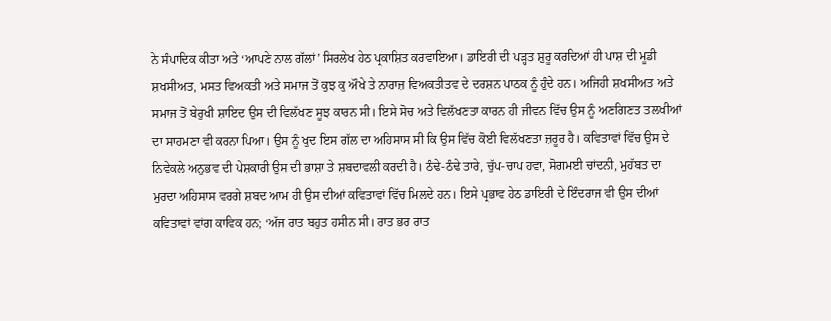ਨੇ ਸੰਪਾਦਿਕ ਕੀਤਾ ਅਤੇ ‘ਆਪਣੇ ਨਾਲ ਗੱਲਾਂ’ ਸਿਰਲੇਖ ਹੇਠ ਪ੍ਰਕਾਸ਼ਿਤ ਕਰਵਾਇਆ। ਡਾਇਰੀ ਦੀ ਪੜ੍ਹਤ ਸ਼ੁਰੂ ਕਰਦਿਆਂ ਹੀ ਪਾਸ਼ ਦੀ ਮੂਡੀ ਸ਼ਖਸੀਅਤ, ਮਸਤ ਵਿਅਕਤੀ ਅਤੇ ਸਮਾਜ ਤੋਂ ਕੁਝ ਕੁ ਔਖੇ ਤੇ ਨਾਰਾਜ਼ ਵਿਅਕਤੀਤਵ ਦੇ ਦਰਸ਼ਨ ਪਾਠਕ ਨੂੰ ਹੁੰਦੇ ਹਨ। ਅਜਿਹੀ ਸ਼ਖਸੀਅਤ ਅਤੇ ਸਮਾਜ ਤੋਂ ਬੇਰੁਖੀ ਸ਼ਾਇਦ ਉਸ ਦੀ ਵਿਲੱਖਣ ਸੂਝ ਕਾਰਨ ਸੀ। ਇਸੇ ਸੋਚ ਅਤੇ ਵਿਲੱਖਣਤਾ ਕਾਰਨ ਹੀ ਜੀਵਨ ਵਿੱਚ ਉਸ ਨੂੰ ਅਣਗਿਣਤ ਤਲਖੀਆਂ ਦਾ ਸਾਹਮਣਾ ਵੀ ਕਰਨਾ ਪਿਆ। ਉਸ ਨੂੰ ਖੁਦ ਇਸ ਗੱਲ ਦਾ ਅਹਿਸਾਸ ਸੀ ਕਿ ਉਸ ਵਿੱਚ ਕੋਈ ਵਿਲੱਖਣਤਾ ਜ਼ਰੂਰ ਹੈ। ਕਵਿਤਾਵਾਂ ਵਿੱਚ ਉਸ ਦੇ ਨਿਵੇਕਲੇ ਅਨੁਭਵ ਦੀ ਪੇਸ਼ਕਾਰੀ ਉਸ ਦੀ ਭਾਸ਼ਾ ਤੇ ਸ਼ਬਦਾਵਲੀ ਕਰਦੀ ਹੈ। ਠੰਢੇ-ਠੰਢੇ ਤਾਰੇ, ਚੁੱਪ-ਚਾਪ ਹਵਾ, ਸੋਗਮਈ ਚਾਂਦਨੀ, ਮੁਹੱਬਤ ਦਾ ਮੁਰਦਾ ਅਹਿਸਾਸ ਵਰਗੇ ਸ਼ਬਦ ਆਮ ਹੀ ਉਸ ਦੀਆਂ ਕਵਿਤਾਵਾਂ ਵਿੱਚ ਮਿਲਦੇ ਹਨ। ਇਸੇ ਪ੍ਰਭਾਵ ਹੇਠ ਡਾਇਰੀ ਦੇ ਇੰਦਰਾਜ ਵੀ ਉਸ ਦੀਆਂ ਕਵਿਤਾਵਾਂ ਵਾਂਗ ਕਾਵਿਕ ਹਨ; ‘ਅੱਜ ਰਾਤ ਬਹੁਤ ਹਸੀਨ ਸੀ। ਰਾਤ ਭਰ ਰਾਤ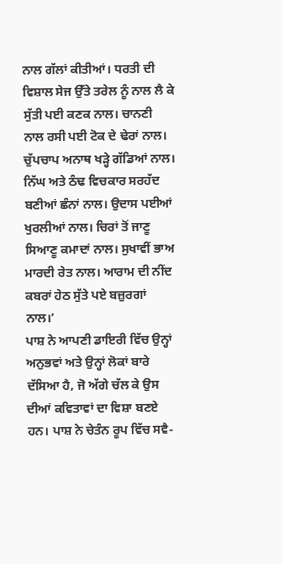ਨਾਲ ਗੱਲਾਂ ਕੀਤੀਆਂ। ਧਰਤੀ ਦੀ ਵਿਸ਼ਾਲ ਸੇਜ ਉੱਤੇ ਤਰੇਲ ਨੂੰ ਨਾਲ ਲੈ ਕੇ ਸੁੱਤੀ ਪਈ ਕਣਕ ਨਾਲ। ਚਾਨਣੀ ਨਾਲ ਰਸੀ ਪਈ ਟੋਕ ਦੇ ਢੇਰਾਂ ਨਾਲ। ਚੁੱਪਚਾਪ ਅਨਾਥ ਖੜ੍ਹੇ ਗੱਡਿਆਂ ਨਾਲ। ਨਿੱਘ ਅਤੇ ਠੰਢ ਵਿਚਕਾਰ ਸਰਹੱਦ ਬਣੀਆਂ ਛੰਨਾਂ ਨਾਲ। ਉਦਾਸ ਪਈਆਂ ਖੁਰਲੀਆਂ ਨਾਲ। ਚਿਰਾਂ ਤੋਂ ਜਾਣੂ ਸਿਆਣੂ ਕਮਾਦਾਂ ਨਾਲ। ਸੁਖਾਵੀਂ ਭਾਅ ਮਾਰਦੀ ਰੇਤ ਨਾਲ। ਆਰਾਮ ਦੀ ਨੀਂਦ ਕਬਰਾਂ ਹੇਠ ਸੁੱਤੇ ਪਏ ਬਜ਼ੁਰਗਾਂ ਨਾਲ।’
ਪਾਸ਼ ਨੇ ਆਪਣੀ ਡਾਇਰੀ ਵਿੱਚ ਉਨ੍ਹਾਂ ਅਨੁਭਵਾਂ ਅਤੇ ਉਨ੍ਹਾਂ ਲੋਕਾਂ ਬਾਰੇ ਦੱਸਿਆ ਹੈ, ਜੋ ਅੱਗੇ ਚੱਲ ਕੇ ਉਸ ਦੀਆਂ ਕਵਿਤਾਵਾਂ ਦਾ ਵਿਸ਼ਾ ਬਣਏ ਹਨ। ਪਾਸ਼ ਨੇ ਚੇਤੰਨ ਰੂਪ ਵਿੱਚ ਸਵੈ-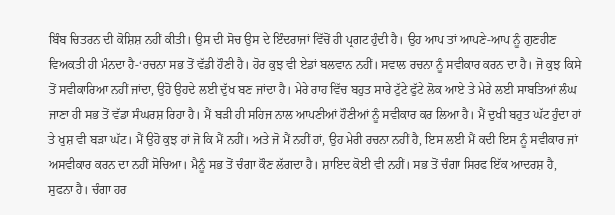ਬਿੰਬ ਚਿਤਰਨ ਦੀ ਕੋਸ਼ਿਸ਼ ਨਹੀਂ ਕੀਤੀ। ਉਸ ਦੀ ਸੋਚ ਉਸ ਦੇ ਇੰਦਰਾਜਾਂ ਵਿੱਚੋਂ ਹੀ ਪ੍ਰਗਟ ਹੁੰਦੀ ਹੈ। ਉਹ ਆਪ ਤਾਂ ਆਪਣੇ-ਆਪ ਨੂੰ ਗੁਣਹੀਣ ਵਿਅਕਤੀ ਹੀ ਮੰਨਦਾ ਹੈ-‘ਰਚਨਾ ਸਭ ਤੋਂ ਵੱਡੀ ਹੌਣੀ ਹੈ। ਹੋਰ ਕੁਝ ਵੀ ਏਡਾਂ ਬਲਵਾਨ ਨਹੀਂ। ਸਵਾਲ ਰਚਨਾ ਨੂੰ ਸਵੀਕਾਰ ਕਰਨ ਦਾ ਹੈ। ਜੋ ਕੁਝ ਕਿਸੇ ਤੋਂ ਸਵੀਕਾਰਿਆ ਨਹੀਂ ਜਾਂਦਾ, ਉਹੋ ਉਹਦੇ ਲਈ ਦੁੱਖ ਬਣ ਜਾਂਦਾ ਹੈ। ਮੇਰੇ ਰਾਹ ਵਿੱਚ ਬਹੁਤ ਸਾਰੇ ਟੁੱਟੇ ਫੁੱਟੇ ਲੋਕ ਆਏ ਤੇ ਮੇਰੇ ਲਈ ਸਾਬਤਿਆਂ ਲੰਘ ਜਾਣਾ ਹੀ ਸਭ ਤੋਂ ਵੱਡਾ ਸੰਘਰਸ਼ ਰਿਹਾ ਹੈ। ਮੈਂ ਬੜੀ ਹੀ ਸਹਿਜ ਨਾਲ ਆਪਣੀਆਂ ਹੌਣੀਆਂ ਨੂੰ ਸਵੀਕਾਰ ਕਰ ਲਿਆ ਹੈ। ਮੈਂ ਦੁਖੀ ਬਹੁਤ ਘੱਟ ਹੁੰਦਾ ਹਾਂ ਤੇ ਖੁਸ਼ ਵੀ ਬੜਾ ਘੱਟ। ਮੈਂ ਉਹੋ ਕੁਝ ਹਾਂ ਜੋ ਕਿ ਮੈਂ ਨਹੀਂ। ਅਤੇ ਜੋ ਮੈਂ ਨਹੀਂ ਹਾਂ, ਉਹ ਮੇਰੀ ਰਚਨਾ ਨਹੀਂ ਹੈ, ਇਸ ਲਈ ਮੈਂ ਕਦੀ ਇਸ ਨੂੰ ਸਵੀਕਾਰ ਜਾਂ ਅਸਵੀਕਾਰ ਕਰਨ ਦਾ ਨਹੀਂ ਸੋਚਿਆ। ਮੈਨੂੰ ਸਭ ਤੋਂ ਚੰਗਾ ਕੌਣ ਲੱਗਦਾ ਹੈ। ਸ਼ਾਇਦ ਕੋਈ ਵੀ ਨਹੀਂ। ਸਭ ਤੋਂ ਚੰਗਾ ਸਿਰਫ ਇੱਕ ਆਦਰਸ਼ ਹੈ, ਸੁਫਨਾ ਹੈ। ਚੰਗਾ ਹਰ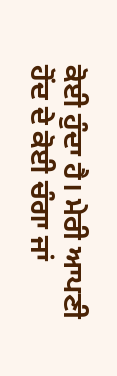ਕੋਈ ਹੁੰਦਾ ਹੈ। ਮੇਰੀ ਆਪਣੀ ਹੋਂਦ ਦੇ ਕੋਈ ਚੰਗਾ ਜਾਂ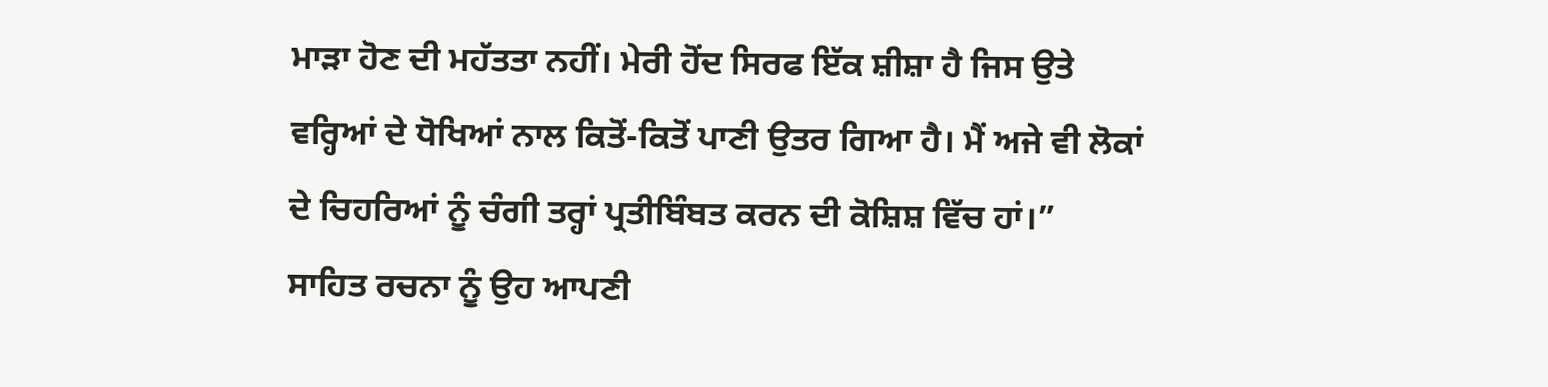ਮਾੜਾ ਹੋਣ ਦੀ ਮਹੱਤਤਾ ਨਹੀਂ। ਮੇਰੀ ਹੋਂਦ ਸਿਰਫ ਇੱਕ ਸ਼ੀਸ਼ਾ ਹੈ ਜਿਸ ਉਤੇ ਵਰ੍ਹਿਆਂ ਦੇ ਧੋਖਿਆਂ ਨਾਲ ਕਿਤੋਂ-ਕਿਤੋਂ ਪਾਣੀ ਉਤਰ ਗਿਆ ਹੈ। ਮੈਂ ਅਜੇ ਵੀ ਲੋਕਾਂ ਦੇ ਚਿਹਰਿਆਂ ਨੂੰ ਚੰਗੀ ਤਰ੍ਹਾਂ ਪ੍ਰਤੀਬਿੰਬਤ ਕਰਨ ਦੀ ਕੋਸ਼ਿਸ਼ ਵਿੱਚ ਹਾਂ।”
ਸਾਹਿਤ ਰਚਨਾ ਨੂੰ ਉਹ ਆਪਣੀ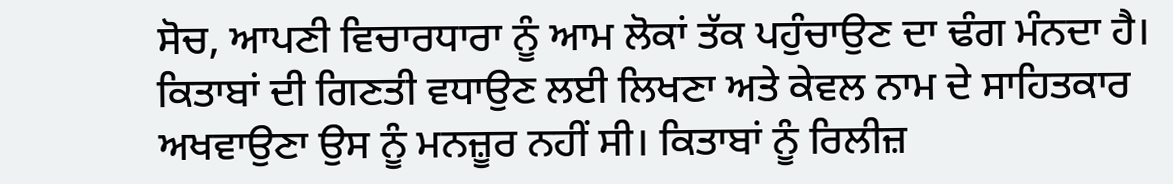ਸੋਚ, ਆਪਣੀ ਵਿਚਾਰਧਾਰਾ ਨੂੰ ਆਮ ਲੋਕਾਂ ਤੱਕ ਪਹੁੰਚਾਉਣ ਦਾ ਢੰਗ ਮੰਨਦਾ ਹੈ। ਕਿਤਾਬਾਂ ਦੀ ਗਿਣਤੀ ਵਧਾਉਣ ਲਈ ਲਿਖਣਾ ਅਤੇ ਕੇਵਲ ਨਾਮ ਦੇ ਸਾਹਿਤਕਾਰ ਅਖਵਾਉਣਾ ਉਸ ਨੂੰ ਮਨਜ਼ੂਰ ਨਹੀਂ ਸੀ। ਕਿਤਾਬਾਂ ਨੂੰ ਰਿਲੀਜ਼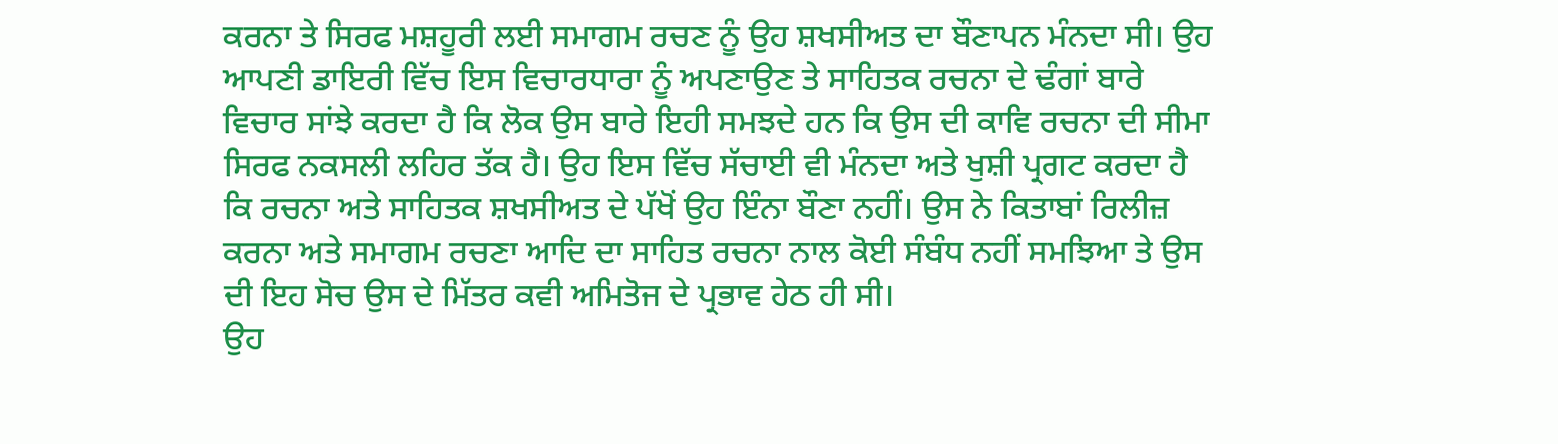ਕਰਨਾ ਤੇ ਸਿਰਫ ਮਸ਼ਹੂਰੀ ਲਈ ਸਮਾਗਮ ਰਚਣ ਨੂੰ ਉਹ ਸ਼ਖਸੀਅਤ ਦਾ ਬੌਣਾਪਨ ਮੰਨਦਾ ਸੀ। ਉਹ ਆਪਣੀ ਡਾਇਰੀ ਵਿੱਚ ਇਸ ਵਿਚਾਰਧਾਰਾ ਨੂੰ ਅਪਣਾਉਣ ਤੇ ਸਾਹਿਤਕ ਰਚਨਾ ਦੇ ਢੰਗਾਂ ਬਾਰੇ ਵਿਚਾਰ ਸਾਂਝੇ ਕਰਦਾ ਹੈ ਕਿ ਲੋਕ ਉਸ ਬਾਰੇ ਇਹੀ ਸਮਝਦੇ ਹਨ ਕਿ ਉਸ ਦੀ ਕਾਵਿ ਰਚਨਾ ਦੀ ਸੀਮਾ ਸਿਰਫ ਨਕਸਲੀ ਲਹਿਰ ਤੱਕ ਹੈ। ਉਹ ਇਸ ਵਿੱਚ ਸੱਚਾਈ ਵੀ ਮੰਨਦਾ ਅਤੇ ਖੁਸ਼ੀ ਪ੍ਰਗਟ ਕਰਦਾ ਹੈ ਕਿ ਰਚਨਾ ਅਤੇ ਸਾਹਿਤਕ ਸ਼ਖਸੀਅਤ ਦੇ ਪੱਖੋਂ ਉਹ ਇੰਨਾ ਬੌਣਾ ਨਹੀਂ। ਉਸ ਨੇ ਕਿਤਾਬਾਂ ਰਿਲੀਜ਼ ਕਰਨਾ ਅਤੇ ਸਮਾਗਮ ਰਚਣਾ ਆਦਿ ਦਾ ਸਾਹਿਤ ਰਚਨਾ ਨਾਲ ਕੋਈ ਸੰਬੰਧ ਨਹੀਂ ਸਮਝਿਆ ਤੇ ਉਸ ਦੀ ਇਹ ਸੋਚ ਉਸ ਦੇ ਮਿੱਤਰ ਕਵੀ ਅਮਿਤੋਜ ਦੇ ਪ੍ਰਭਾਵ ਹੇਠ ਹੀ ਸੀ।
ਉਹ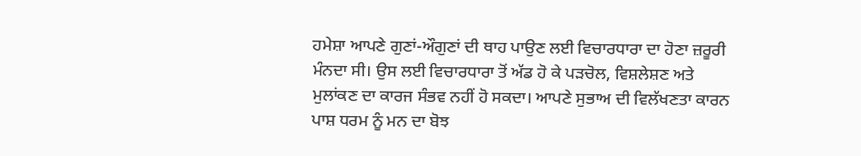ਹਮੇਸ਼ਾ ਆਪਣੇ ਗੁਣਾਂ-ਔਗੁਣਾਂ ਦੀ ਥਾਹ ਪਾਉਣ ਲਈ ਵਿਚਾਰਧਾਰਾ ਦਾ ਹੋਣਾ ਜ਼ਰੂਰੀ ਮੰਨਦਾ ਸੀ। ਉਸ ਲਈ ਵਿਚਾਰਧਾਰਾ ਤੋਂ ਅੱਡ ਹੋ ਕੇ ਪੜਚੋਲ, ਵਿਸ਼ਲੇਸ਼ਣ ਅਤੇ ਮੁਲਾਂਕਣ ਦਾ ਕਾਰਜ ਸੰਭਵ ਨਹੀਂ ਹੋ ਸਕਦਾ। ਆਪਣੇ ਸੁਭਾਅ ਦੀ ਵਿਲੱਖਣਤਾ ਕਾਰਨ ਪਾਸ਼ ਧਰਮ ਨੂੰ ਮਨ ਦਾ ਬੋਝ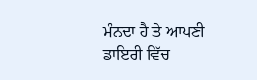ਮੰਨਦਾ ਹੈ ਤੇ ਆਪਣੀ ਡਾਇਰੀ ਵਿੱਚ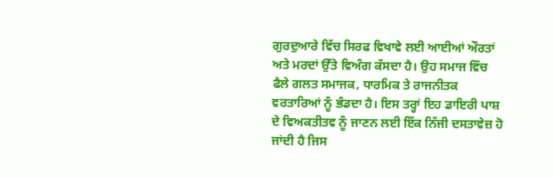ਗੁਰਦੁਆਰੇ ਵਿੱਚ ਸਿਰਫ ਵਿਖਾਵੇ ਲਈ ਆਈਆਂ ਔਰਤਾਂ ਅਤੇ ਮਰਦਾਂ ਉੱਤੇ ਵਿਅੰਗ ਕੱਸਦਾ ਹੈ। ਉਹ ਸਮਾਜ ਵਿੱਚ ਫੈਲੇ ਗਲਤ ਸਮਾਜਕ, ਧਾਰਮਿਕ ਤੇ ਰਾਜਨੀਤਕ ਵਰਤਾਰਿਆਂ ਨੂੰ ਭੰਡਦਾ ਹੈ। ਇਸ ਤਰ੍ਹਾਂ ਇਹ ਡਾਇਰੀ ਪਾਸ਼ ਦੇ ਵਿਅਕਤੀਤਵ ਨੂੰ ਜਾਣਨ ਲਈ ਇੱਕ ਨਿੱਜੀ ਦਸਤਾਵੇਜ਼ ਹੋ ਜਾਂਦੀ ਹੈ ਜਿਸ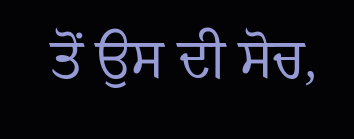ਤੋਂ ਉਸ ਦੀ ਸੋਚ,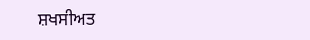ਸ਼ਖਸੀਅਤ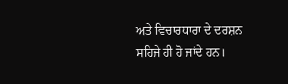ਅਤੇ ਵਿਚਾਰਧਾਰਾ ਦੇ ਦਰਸ਼ਨ ਸਹਿਜੇ ਹੀ ਹੋ ਜਾਂਦੇ ਹਨ।